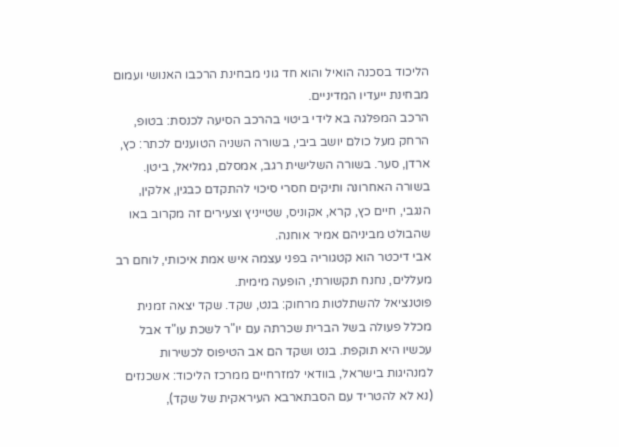הליכוד בסכנה הואיל והוא חד גוני מבחינת הרכבו האנושי ועמום מבחינת ייעדיו המדיניים.
הרכב המפלגה בא לידי ביטוי בהרכב הסיעה לכנסת: בטופ, הרחק מעל כולם יושב ביבי, בשורה השניה הטוענים לכתר: כץ, ארדן, סער. בשורה השלישית רגב, אמסלם, גמליאל, ביטן. בשורה האחרונה ותיקים חסרי סיכוי להתקדם כבגין, אלקין, הנגבי, חיים כץ, קרא, אקוניס, שטייניץ וצעירים זה מקרוב באו שהבולט מביניהם אמיר אוחנה.
אבי דיכטר הוא קטגוריה בפני עצמה איש אמת איכותי, לוחם רב מעללים, נחנח תקשורתי, הופעה מימית.
פוטנציאל להשתלטות מרחוק: בנט, שקד. שקד יצאה זמנית מכלל פעולה בשל הברית שכרתה עם יו"ר לשכת עו"ד אבל עכשיו היא תוקפת. בנט ושקד הם אב הטיפוס לכשירות למנהיגות בישראל, בוודאי למזרחיים ממרכז הליכוד: אשכנזים (נא לא להטריד עם הסבתארבא העיראקית של שקד),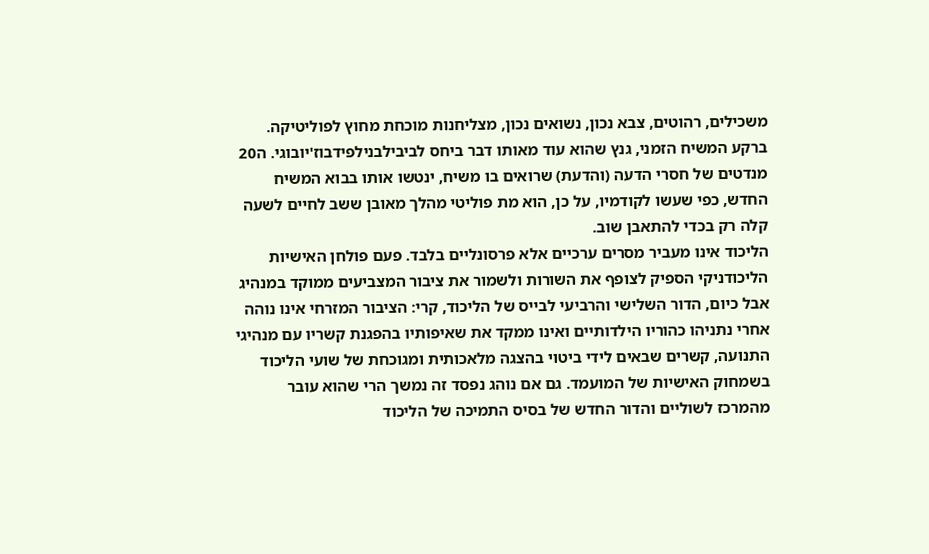משכילים, רהוטים, צבא נכון, נשואים נכון, מצליחנות מוכחת מחוץ לפוליטיקה.
ברקע המשיח הזמני, גנץ שהוא עוד מאותו דבר ביחס לביבילבנילפידבוז'יובוגי. ה20 מנדטים של חסרי הדעה (והדעת) שרואים בו משיח, ינטשו אותו בבוא המשיח החדש, כפי שעשו לקודמיו, על כן, הוא מת פוליטי מהלך מאובן ששב לחיים לשעה קלה רק בכדי להתאבן שוב.
הליכוד אינו מעביר מסרים ערכיים אלא פרסונליים בלבד. פעם פולחן האישיות הליכודניקי הספיק לצופף את השורות ולשמור את ציבור המצביעים ממוקד במנהיג אבל כיום, הדור השלישי והרביעי לבייס של הליכוד, קרי: הציבור המזרחי אינו נוהה אחרי נתניהו כהוריו הילדותיים ואינו ממקד את שאיפותיו בהפגנת קשריו עם מנהיגי התנועה, קשרים שבאים לידי ביטוי בהצגה מלאכותית ומגוכחת של שועי הליכוד בשמחוק האישיות של המועמד. גם אם נוהג נפסד זה נמשך הרי שהוא עובר מהמרכז לשוליים והדור החדש של בסיס התמיכה של הליכוד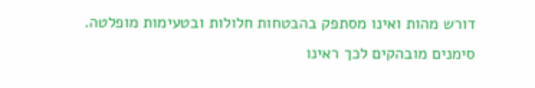דורש מהות ואינו מסתפק בהבטחות חלולות ובטעימות מופלטה.
סימנים מובהקים לכך ראינו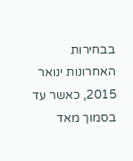בבחירות האחרונות ינואר 2015, כאשר עד בסמוך מאד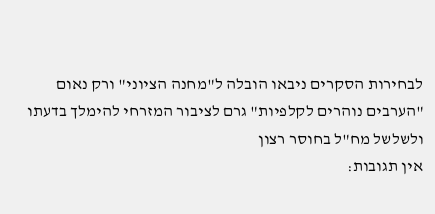לבחירות הסקרים ניבאו הובלה ל"מחנה הציוני" ורק נאום "הערבים נוהרים לקלפיות" גרם לציבור המזרחי להימלך בדעתו ולשלשל מח"ל בחוסר רצון
אין תגובות: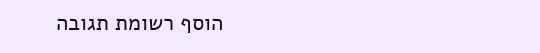הוסף רשומת תגובה